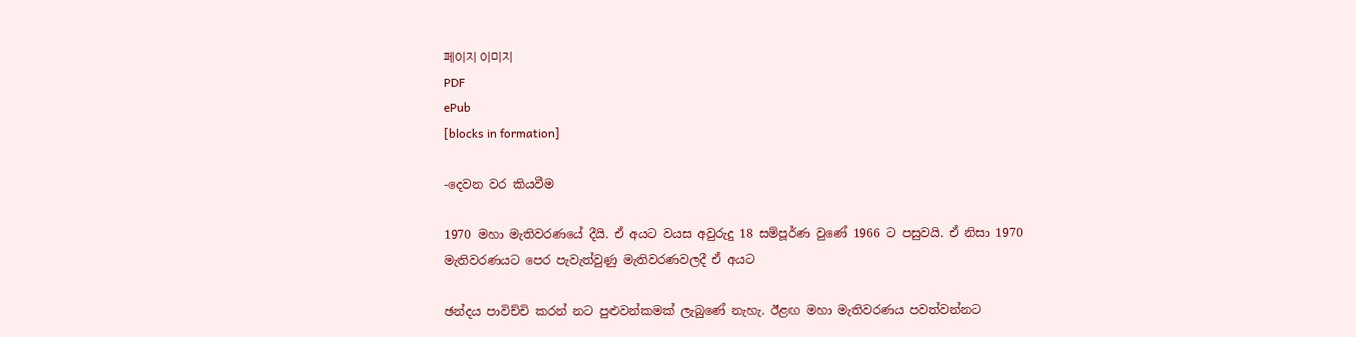페이지 이미지
PDF
ePub
[blocks in formation]

-දෙවන වර කියවීම

1970 මහා මැතිවරණයේ දීයි. ඒ අයට වයස අවුරුදු 18 සම්පූර්ණ වුණේ 1966 ට පසුවයි. ඒ නිසා 1970 මැතිවරණයට පෙර පැවැත්වුණු මැතිවරණවලදී ඒ අයට

ඡන්දය පාවිච්චි කරන් නට පුළුවන්කමක් ලැබුණේ නැහැ. ඊළඟ මහා මැතිවරණය පවත්වන්නට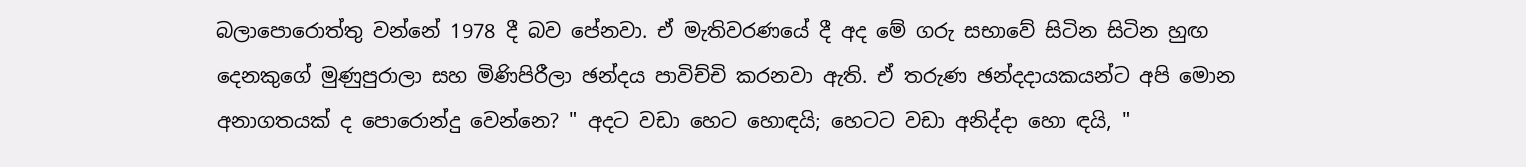බලාපොරොත්තු වන්නේ 1978 දී බව පේනවා. ඒ මැතිවරණයේ දී අද මේ ගරු සභාවේ සිටින සිටින හුඟ දෙනකුගේ මුණුපුරාලා සහ මිණිපිරීලා ඡන්දය පාවිච්චි කරනවා ඇති. ඒ තරුණ ඡන්දදායකයන්ට අපි මොන අනාගතයක් ද පොරොන්දු වෙන්නෙ? " අදට වඩා හෙට හොඳයි; හෙටට වඩා අනිද්දා හො ඳයි, "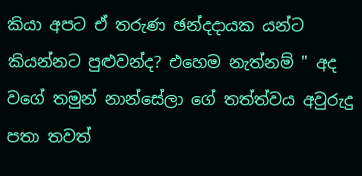කියා අපට ඒ තරුණ ඡන්දදායක යන්ට කියන්නට පුළුවන්ද? එහෙම නැත්නම් " අද වගේ තමුන් නාන්සේලා ගේ තත්ත්වය අවුරුදු පතා තවත්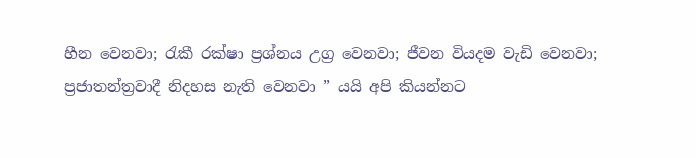හීන වෙනවා; රැකී රක්ෂා ප්‍රශ්නය උග්‍ර වෙනවා; ජීවන වියදම වැඩි වෙනවා; ප්‍රජාතන්ත්‍රවාදී නිදහස නැති වෙනවා ” යයි අපි කියන්නට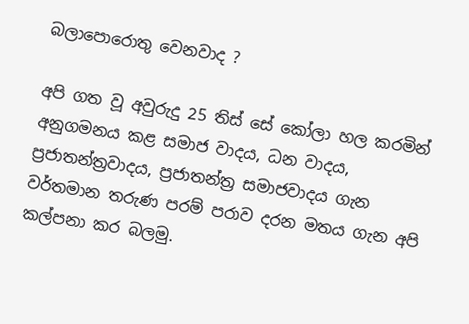බලාපොරොතු වෙනවාද ?

අපි ගත වූ අවුරුදු 25 තිස් සේ කෝලා හල කරමින් අනුගමනය කළ සමාජ වාදය, ධන වාදය, ප්‍රජාතන්ත්‍රවාදය, ප්‍රජාතන්ත්‍ර සමාජවාදය ගැන වර්තමාන තරුණ පරම් පරාව දරන මතය ගැන අපි කල්පනා කර බලමු.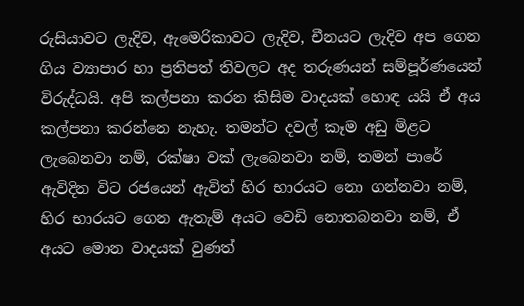රුසියාවට ලැදිව, ඇමෙරිකාවට ලැදිව, චීනයට ලැදිව අප ගෙන ගිය ව්‍යාපාර හා ප්‍රතිපත් තිවලට අද තරුණයන් සම්පූර්ණයෙන් විරුද්ධයි. අපි කල්පනා කරන කිසිම වාදයක් හොඳ යයි ඒ අය කල්පනා කරන්නෙ නැහැ. තමන්ට දවල් කෑම අඩු මිළට ලැබෙනවා නම්, රක්ෂා වක් ලැබෙනවා නම්, තමන් පාරේ ඇවිදින විට රජයෙන් ඇවිත් හිර භාරයට නො ගන්නවා නම්, හිර භාරයට ගෙන ඇතැම් අයට වෙඩි නොතබනවා නම්, ඒ අයට මොන වාදයක් වුණත්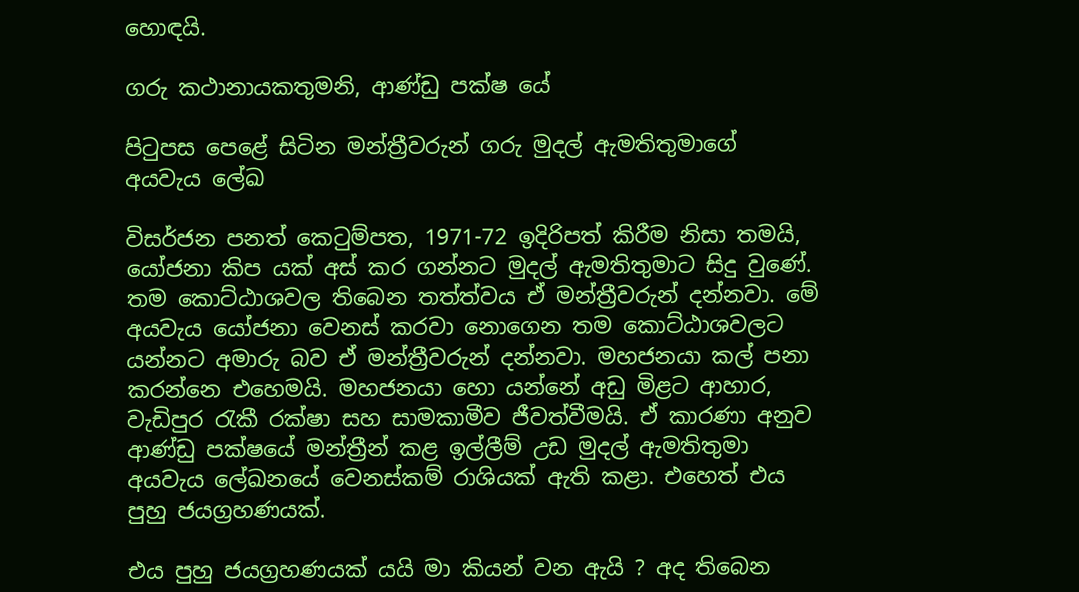හොඳයි.

ගරු කථානායකතුමනි, ආණ්ඩු පක්ෂ යේ

පිටුපස පෙළේ සිටින මන්ත්‍රීවරුන් ගරු මුදල් ඇමතිතුමාගේ අයවැය ලේඛ

විසර්ජන පනත් කෙටුම්පත, 1971-72 ඉදිරිපත් කිරීම නිසා තමයි, යෝජනා කිප යක් අස් කර ගන්නට මුදල් ඇමතිතුමාට සිදු වුණේ. තම කොට්ඨාශවල තිබෙන තත්ත්වය ඒ මන්ත්‍රීවරුන් දන්නවා. මේ අයවැය යෝජනා වෙනස් කරවා නොගෙන තම කොට්ඨාශවලට යන්නට අමාරු බව ඒ මන්ත්‍රීවරුන් දන්නවා. මහජනයා කල් පනා කරන්නෙ එහෙමයි. මහජනයා හො යන්නේ අඩු මිළට ආහාර, වැඩිපුර රැකී රක්ෂා සහ සාමකාමීව ජීවත්වීමයි. ඒ කාරණා අනුව ආණ්ඩු පක්ෂයේ මන්ත්‍රීන් කළ ඉල්ලීම් උඩ මුදල් ඇමතිතුමා අයවැය ලේඛනයේ වෙනස්කම් රාශියක් ඇති කළා. එහෙත් එය පුහු ජයග්‍රහණයක්.

එය පුහු ජයග්‍රහණයක් යයි මා කියන් වන ඇයි ? අද තිබෙන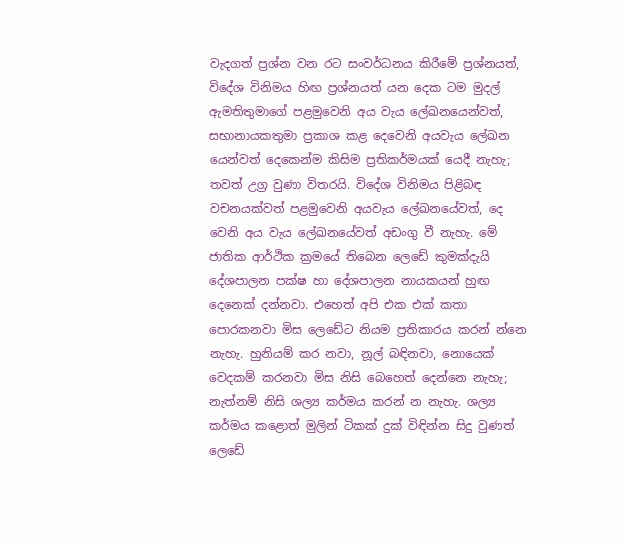වැදගත් ප්‍රශ්න වන රට සංවර්ධනය කිරීමේ ප්‍රශ්නයත්, විදේශ විනිමය හිඟ ප්‍රශ්නයත් යන දෙක ටම මුදල් ඇමතිතුමාගේ පළමුවෙනි අය වැය ලේඛනයෙන්වත්, සභානායකතුමා ප්‍රකාශ කළ දෙවෙනි අයවැය ලේඛන යෙන්වත් දෙකෙන්ම කිසිම ප්‍රතිකර්මයක් යෙදී නැහැ; තවත් උග්‍ර වුණා විතරයි. විදේශ විනිමය පිළිබඳ වචනයක්වත් පළමුවෙනි අයවැය ලේඛනයේවත්, දෙ වෙනි අය වැය ලේඛනයේවත් අඩංගු වී නැහැ. මේ ජාතික ආර්ථික ක්‍රමයේ තිබෙන ලෙඩේ කුමක්දැයි දේශපාලන පක්ෂ හා දේශපාලන නායකයන් හුඟ දෙනෙක් දන්නවා. එහෙත් අපි එක එක් කතා පොරකනවා මිස ලෙඩේට නියම ප්‍රතිකාරය කරන් න්නෙ නැහැ. හුනියම් කර නවා, නූල් බඳිනවා, නොයෙක් වෙදකම් කරනවා මිස නිසි බෙහෙත් දෙන්නෙ නැහැ; නැත්නම් නිසි ශල්‍ය කර්මය කරන් න නැහැ. ශල්‍ය කර්මය කළොත් මුලින් ටිකක් දුක් විඳින්න සිදු වුණත් ලෙඩේ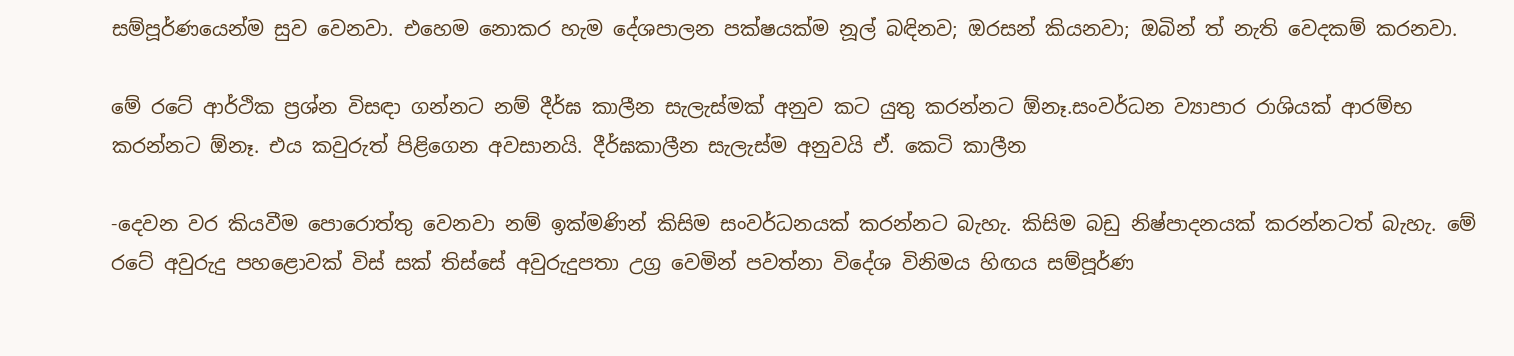සම්පූර්ණයෙන්ම සුව වෙනවා. එහෙම නොකර හැම දේශපාලන පක්ෂයක්ම නූල් බඳිනව; ඔරසන් කියනවා; ඔබින් ත් නැති වෙදකම් කරනවා.

මේ රටේ ආර්ථික ප්‍රශ්න විසඳා ගන්නට නම් දීර්ඝ කාලීන සැලැස්මක් අනුව කට යුතු කරන්නට ඕනෑ.සංවර්ධන ව්‍යාපාර රාශියක් ආරම්භ කරන්නට ඕනෑ. එය කවුරුත් පිළිගෙන අවසානයි. දීර්ඝකාලීන සැලැස්ම අනුවයි ඒ. කෙටි කාලීන

-දෙවන වර කියවීම පොරොත්තු වෙනවා නම් ඉක්මණින් කිසිම සංවර්ධනයක් කරන්නට බැහැ. කිසිම බඩු නිෂ්පාදනයක් කරන්නටත් බැහැ. මේ රටේ අවුරුදු පහළොවක් විස් සක් තිස්සේ අවුරුදුපතා උග්‍ර වෙමින් පවත්නා විදේශ විනිමය හිඟය සම්පූර්ණ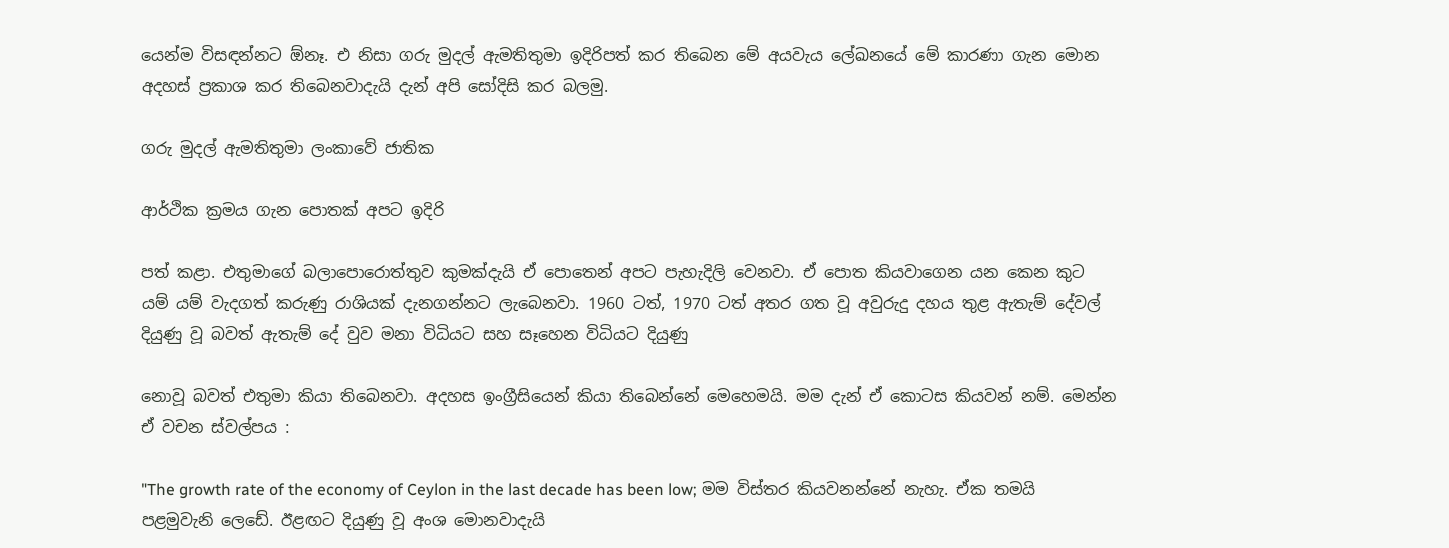යෙන්ම විසඳන්නට ඕනෑ. එ නිසා ගරු මුදල් ඇමතිතුමා ඉදිරිපත් කර තිබෙන මේ අයවැය ලේඛනයේ මේ කාරණා ගැන මොන අදහස් ප්‍රකාශ කර තිබෙනවාදැයි දැන් අපි සෝදිසි කර බලමු.

ගරු මුදල් ඇමතිතුමා ලංකාවේ ජාතික

ආර්ථික ක්‍රමය ගැන පොතක් අපට ඉදිරි

පත් කළා. එතුමාගේ බලාපොරොත්තුව කුමක්දැයි ඒ පොතෙන් අපට පැහැදිලි වෙනවා. ඒ පොත කියවාගෙන යන කෙන කුට යම් යම් වැදගත් කරුණු රාශියක් දැනගන්නට ලැබෙනවා. 1960 ටත්, 1970 ටත් අතර ගත වූ අවුරුදු දහය තුළ ඇතැම් දේවල් දියුණු වූ බවත් ඇතැම් දේ වුව මනා විධියට සහ සෑහෙන විධියට දියුණු

නොවූ බවත් එතුමා කියා තිබෙනවා. අදහස ඉංග්‍රීසියෙන් කියා තිබෙන්නේ මෙහෙමයි. මම දැන් ඒ කොටස කියවන් නම්. මෙන්න ඒ වචන ස්වල්පය :

"The growth rate of the economy of Ceylon in the last decade has been low; මම විස්තර කියවනන්නේ නැහැ. ඒක තමයි පළමුවැනි ලෙඩේ. ඊළඟට දියුණු වූ අංශ මොනවාදැයි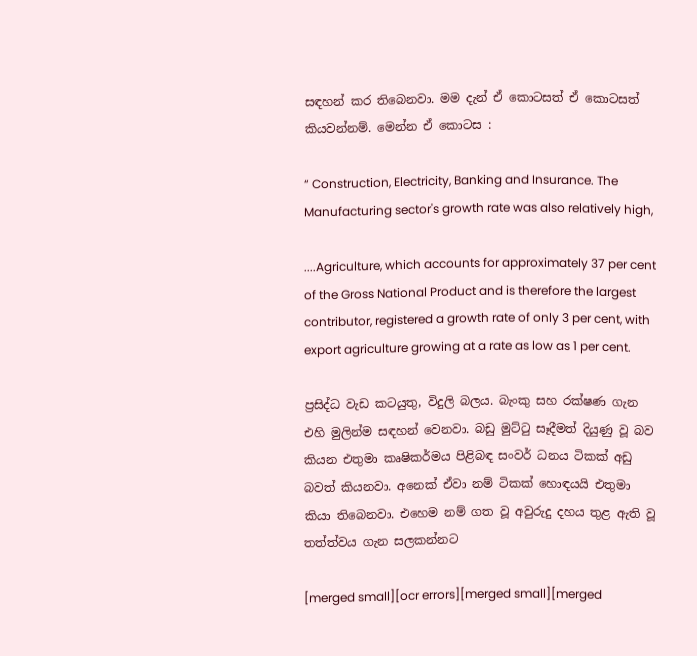සඳහන් කර තිබෙනවා. මම දැන් ඒ කොටසත් ඒ කොටසත් කියවන්නම්. මෙන්න ඒ කොටස :

“ Construction, Electricity, Banking and Insurance. The Manufacturing sector's growth rate was also relatively high,

....Agriculture, which accounts for approximately 37 per cent of the Gross National Product and is therefore the largest contributor, registered a growth rate of only 3 per cent, with export agriculture growing at a rate as low as 1 per cent.

ප්‍රසිද්ධ වැඩ කටයුතු, විදුලි බලය. බැංකු සහ රක්ෂණ ගැන එහි මුලින්ම සඳහන් වෙනවා. බඩු මුට්ටු සෑදීමත් දියුණු වූ බව කියන එතුමා කෘෂිකර්මය පිළිබඳ සංවර් ධනය ටිකක් අඩු බවත් කියනවා. අනෙක් ඒවා නම් ටිකක් හොඳයයි එතුමා කියා තිබෙනවා. එහෙම නම් ගත වූ අවුරුදු දහය තුළ ඇති වූ තත්ත්වය ගැන සලකන්නට

[merged small][ocr errors][merged small][merged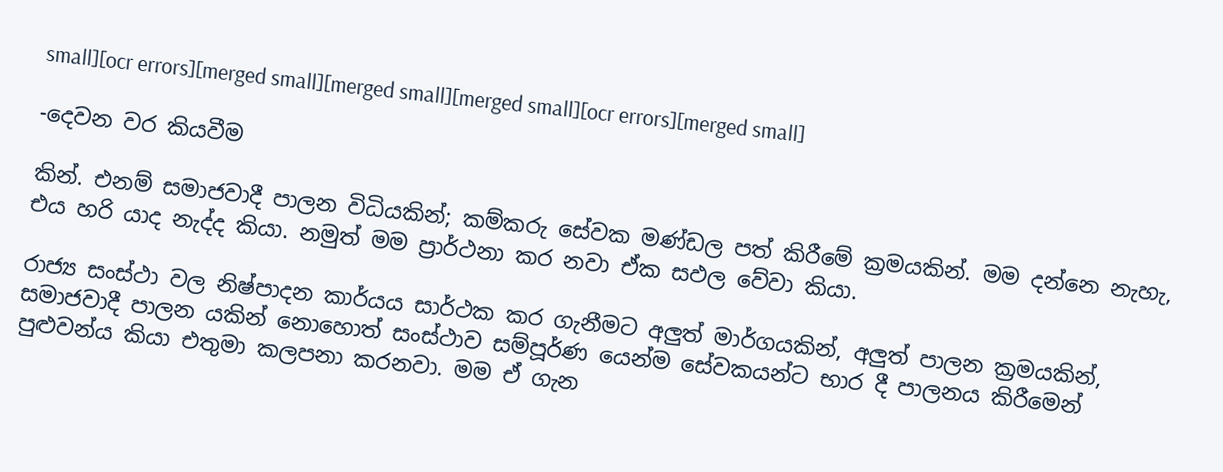small][ocr errors][merged small][merged small][merged small][ocr errors][merged small]

-දෙවන වර කියවීම

කින්. එනම් සමාජවාදී පාලන විධියකින්; කම්කරු සේවක මණ්ඩල පත් කිරීමේ ක්‍රමයකින්. මම දන්නෙ නැහැ, එය හරි යාද නැද්ද කියා. නමුත් මම ප්‍රාර්ථනා කර නවා ඒක සඵල වේවා කියා.

රාජ්‍ය සංස්ථා වල නිෂ්පාදන කාර්යය සාර්ථක කර ගැනීමට අලුත් මාර්ගයකින්, අලුත් පාලන ක්‍රමයකින්, සමාජවාදී පාලන යකින් නොහොත් සංස්ථාව සම්පූර්ණ යෙන්ම සේවකයන්ට භාර දී පාලනය කිරීමෙන් පුළුවන්ය කියා එතුමා කලපනා කරනවා. මම ඒ ගැන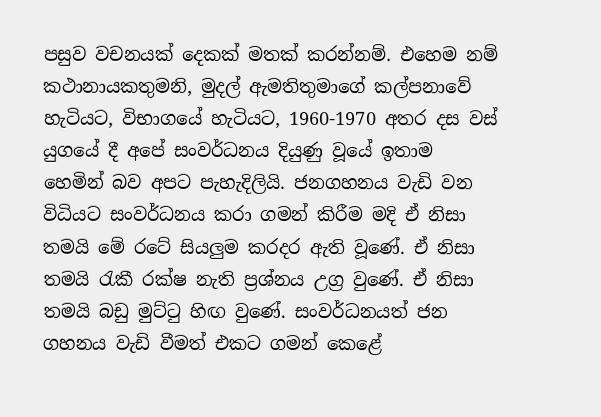පසුව වචනයක් දෙකක් මතක් කරන්නම්. එහෙම නම් කථානායකතුමනි, මුදල් ඇමතිතුමාගේ කල්පනාවේ හැටියට, විභාගයේ හැටියට, 1960-1970 අතර දස වස් යුගයේ දී අපේ සංවර්ධනය දියුණු වූයේ ඉතාම හෙමින් බව අපට පැහැදිලියි. ජනගහනය වැඩි වන විධියට සංවර්ධනය කරා ගමන් කිරීම මදි ඒ නිසා තමයි මේ රටේ සියලුම කරදර ඇති වූණේ. ඒ නිසා තමයි රැකී රක්ෂ නැති ප්‍රශ්නය උග්‍ර වුණේ. ඒ නිසා තමයි බඩු මුට්ටු හිඟ වුණේ. සංවර්ධනයත් ජන ගහනය වැඩි වීමත් එකට ගමන් කෙළේ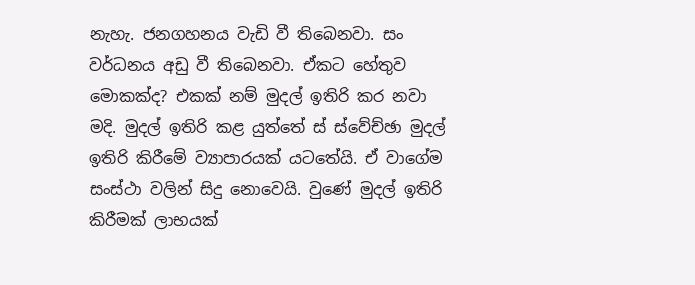නැහැ. ජනගහනය වැඩි වී තිබෙනවා. සං වර්ධනය අඩු වී තිබෙනවා. ඒකට හේතුව මොකක්ද? එකක් නම් මුදල් ඉතිරි කර නවා මදි. මුදල් ඉතිරි කළ යුත්තේ ස් ස්වේච්ඡා මුදල් ඉතිරි කිරීමේ ව්‍යාපාරයක් යටතේයි. ඒ වාගේම සංස්ථා වලින් සිදු නොවෙයි. වුණේ මුදල් ඉතිරි කිරීමක් ලාභයක්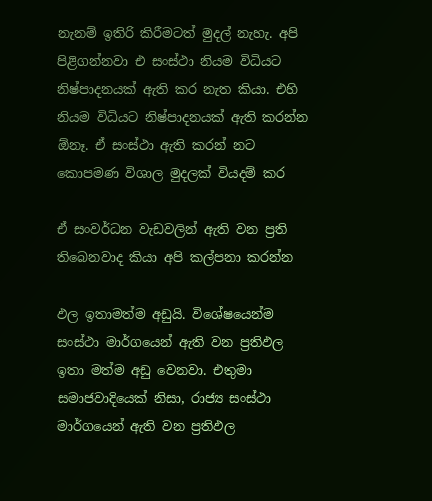නැනම් ඉතිරි කිරීමටත් මුදල් නැහැ. අපි පිළිගන්නවා එ සංස්ථා නියම විධියට නිෂ්පාදනයක් ඇති කර නැත කියා. එහි නියම විධියට නිෂ්පාදනයක් ඇති කරන්න ඕනෑ. ඒ සංස්ථා ඇති කරන් නට කොපමණ විශාල මුදලක් වියදම් කර

ඒ සංවර්ධන වැඩවලින් ඇති වන ප්‍රති තිබෙනවාද කියා අපි කල්පනා කරන්න

ඵල ඉතාමත්ම අඩුයි. විශේෂයෙන්ම සංස්ථා මාර්ගයෙන් ඇති වන ප්‍රතිඵල ඉතා මත්ම අඩු වෙනවා. එතුමා සමාජවාදියෙක් නිසා, රාජ්‍ය සංස්ථා මාර්ගයෙන් ඇති වන ප්‍රතිඵල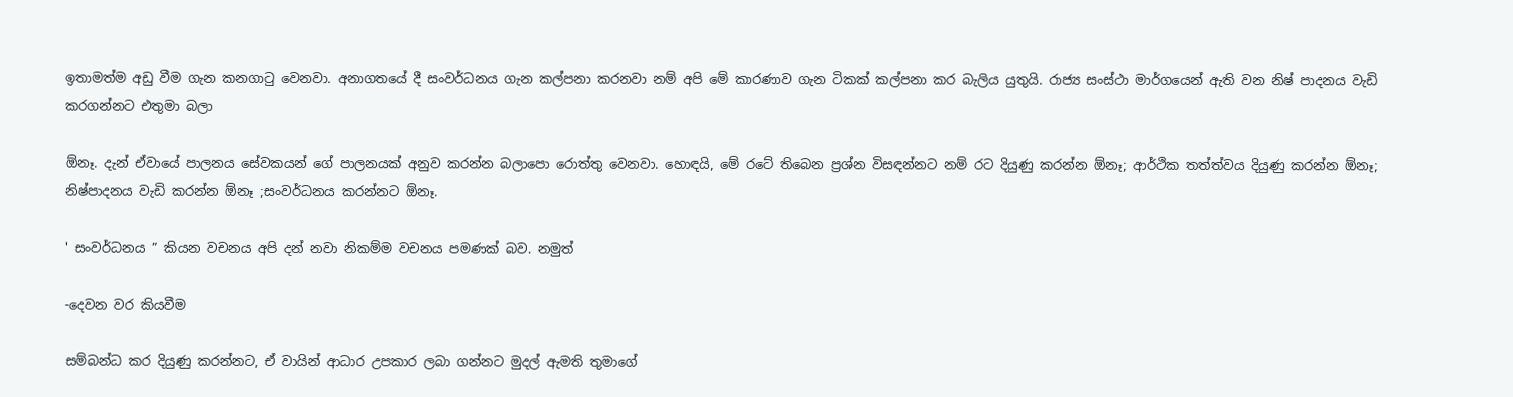ඉතාමත්ම අඩු වීම ගැන කනගාටු වෙනවා. අනාගතයේ දී සංවර්ධනය ගැන කල්පනා කරනවා නම් අපි මේ කාරණාව ගැන ටිකක් කල්පනා කර බැලිය යුතුයි. රාජ්‍ය සංස්ථා මාර්ගයෙන් ඇති වන නිෂ් පාදනය වැඩි කරගන්නට එතුමා බලා

ඕනෑ. දැන් ඒවායේ පාලනය සේවකයන් ගේ පාලනයක් අනුව කරන්න බලාපො රොත්තු වෙනවා. හොඳයි, මේ රටේ තිබෙන ප්‍රශ්න විසඳන්නට නම් රට දියුණු කරන්න ඕනෑ; ආර්ථික තත්ත්වය දියුණු කරන්න ඕනෑ; නිෂ්පාදනය වැඩි කරන්න ඕනෑ ;සංවර්ධනය කරන්නට ඕනෑ.

' සංවර්ධනය ” කියන වචනය අපි දන් නවා නිකම්ම වචනය පමණක් බව. නමුත්

-දෙවන වර කියවීම

සම්බන්ධ කර දියුණු කරන්නට, ඒ වායින් ආධාර උපකාර ලබා ගන්නට මුදල් ඇමති තුමාගේ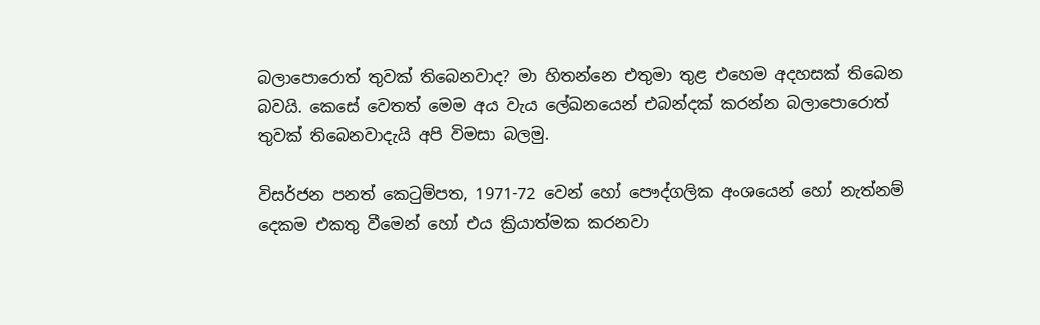බලාපොරොත් තුවක් තිබෙනවාද? මා හිතන්නෙ එතුමා තුළ එහෙම අදහසක් තිබෙන බවයි. කෙසේ වෙතත් මෙම අය වැය ලේඛනයෙන් එබන්දක් කරන්න බලාපොරොත් තුවක් තිබෙනවාදැයි අපි විමසා බලමු.

විසර්ජන පනත් කෙටුම්පත, 1971-72 වෙන් හෝ පෞද්ගලික අංශයෙන් හෝ නැත්නම් දෙකම එකතු වීමෙන් හෝ එය ක්‍රියාත්මක කරනවා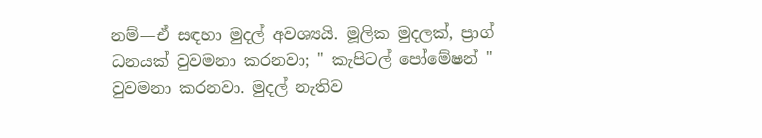නම්—ඒ සඳහා මුදල් අවශ්‍යයි. මූලික මුදලක්, ප්‍රාග් ධනයක් වුවමනා කරනවා; " කැපිටල් පෝමේෂන් " වුවමනා කරනවා. මුදල් නැතිව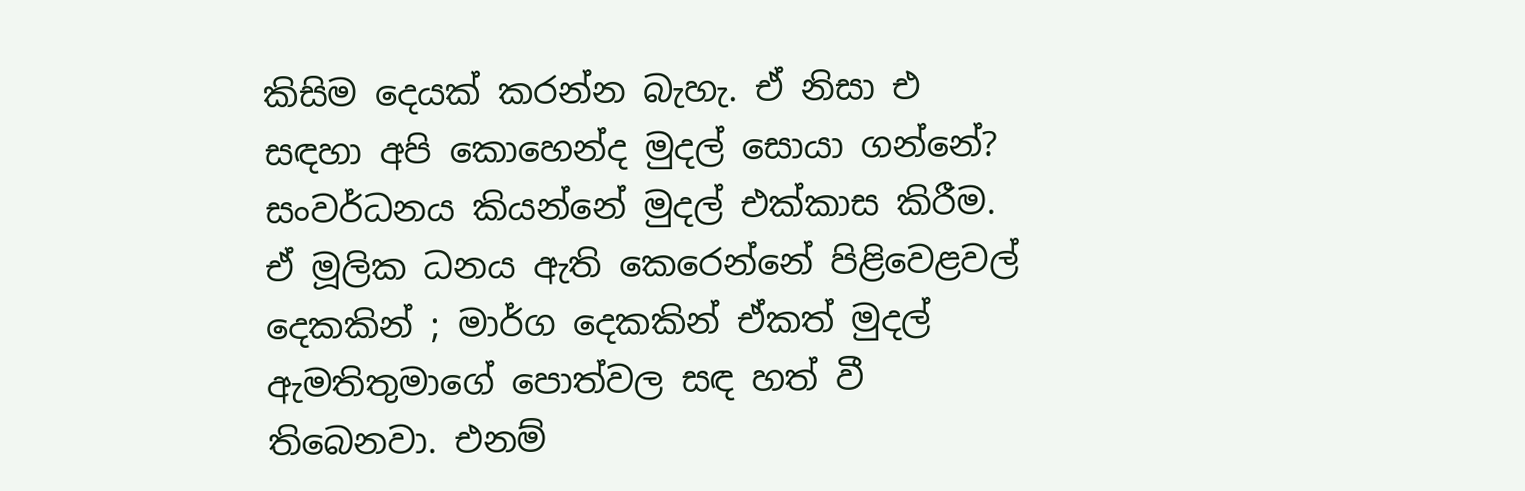කිසිම දෙයක් කරන්න බැහැ. ඒ නිසා එ සඳහා අපි කොහෙන්ද මුදල් සොයා ගන්නේ? සංවර්ධනය කියන්නේ මුදල් එක්කාස කිරීම. ඒ මූලික ධනය ඇති කෙරෙන්නේ පිළිවෙළවල් දෙකකින් ; මාර්ග දෙකකින් ඒකත් මුදල් ඇමතිතුමාගේ පොත්වල සඳ හත් වී තිබෙනවා. එනම්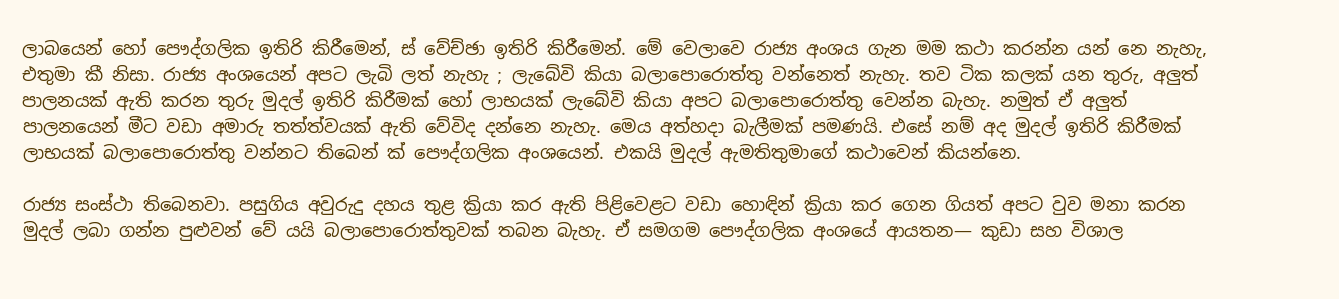ලාබයෙන් හෝ පෞද්ගලික ඉතිරි කිරීමෙන්, ස් වේච්ඡා ඉතිරි කිරීමෙන්. මේ වෙලාවෙ රාජ්‍ය අංශය ගැන මම කථා කරන්න යන් නෙ නැහැ, එතුමා කී නිසා. රාජ්‍ය අංශයෙන් අපට ලැබි ලත් නැහැ ; ලැබේවි කියා බලාපොරොත්තු වන්නෙත් නැහැ. තව ටික කලක් යන තුරු, අලුත් පාලනයක් ඇති කරන තුරු මුදල් ඉතිරි කිරීමක් හෝ ලාභයක් ලැබේවි කියා අපට බලාපොරොත්තු වෙන්න බැහැ. නමුත් ඒ අලුත් පාලනයෙන් මීට වඩා අමාරු තත්ත්වයක් ඇති වේවිද දන්නෙ නැහැ. මෙය අත්හදා බැලීමක් පමණයි. එසේ නම් අද මුදල් ඉතිරි කිරීමක් ලාභයක් බලාපොරොත්තු වන්නට තිබෙන් ක් පෞද්ගලික අංශයෙන්. එකයි මුදල් ඇමතිතුමාගේ කථාවෙන් කියන්නෙ.

රාජ්‍ය සංස්ථා තිබෙනවා. පසුගිය අවුරුදු දහය තුළ ක්‍රියා කර ඇති පිළිවෙළට වඩා හොඳින් ක්‍රියා කර ගෙන ගියත් අපට වුව මනා කරන මුදල් ලබා ගන්න පුළුවන් වේ යයි බලාපොරොත්තුවක් තබන බැහැ. ඒ සමගම පෞද්ගලික අංශයේ ආයතන— කුඩා සහ විශාල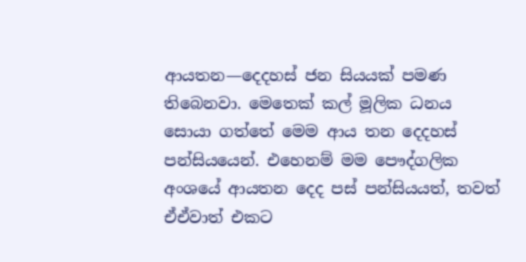ආයතන—දෙදහස් ජන සියයක් පමණ තිබෙනවා. මෙතෙක් කල් මූලික ධනය සොයා ගත්තේ මෙම ආය තන දෙදහස් පන්සියයෙන්. එහෙනම් මම පෞද්ගලික අංශයේ ආයතන දෙද පස් පන්සියයත්, තවත් ඒඒවාත් එකට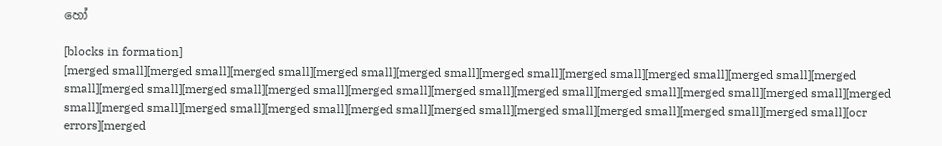හෝ

[blocks in formation]
[merged small][merged small][merged small][merged small][merged small][merged small][merged small][merged small][merged small][merged small][merged small][merged small][merged small][merged small][merged small][merged small][merged small][merged small][merged small][merged small][merged small][merged small][merged small][merged small][merged small][merged small][merged small][merged small][merged small][ocr errors][merged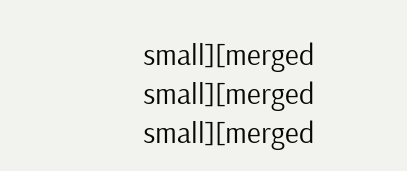small][merged small][merged small][merged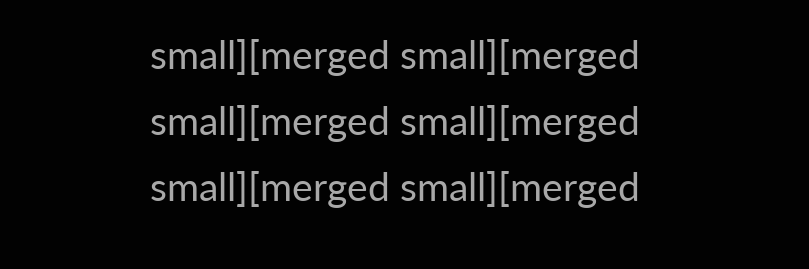small][merged small][merged small][merged small][merged small][merged small][merged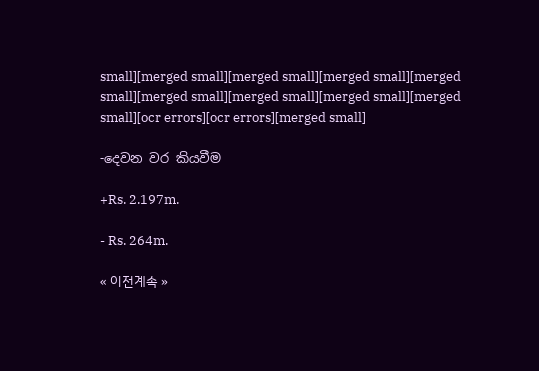small][merged small][merged small][merged small][merged small][merged small][merged small][merged small][merged small][ocr errors][ocr errors][merged small]

-දෙවන වර කියවීම

+Rs. 2.197m.

- Rs. 264m.

« 이전계속 »